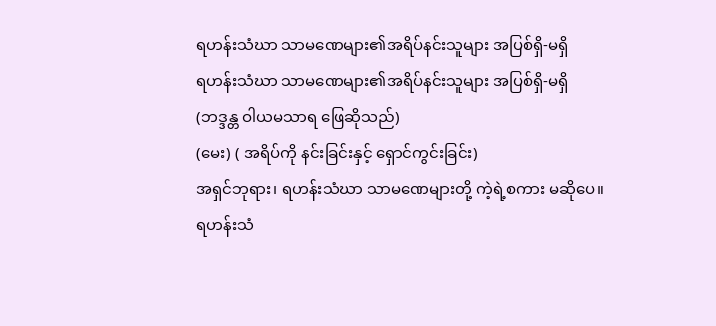ရဟန်းသံဃာ သာမဏေများ၏အရိပ်နင်းသူများ အပြစ်ရှိ-မရှိ
ရဟန်းသံဃာ သာမဏေများ၏အရိပ်နင်းသူများ အပြစ်ရှိ-မရှိ
(ဘဒ္ဒန္တ ဝါယမသာရ ဖြေဆိုသည်)
(မေး) ( အရိပ်ကို နင်းခြင်းနှင့် ရှောင်ကွင်းခြင်း)
အရှင်ဘုရား၊ ရဟန်းသံဃာ သာမဏေများတို့ ကဲ့ရဲ့စကား မဆိုပေ။
ရဟန်းသံ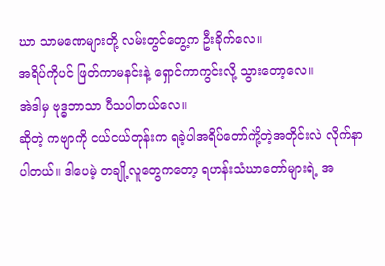ဃာ သာမဏေများတို့ လမ်းတွင်တွေ့က ဦးခိုက်လေ။
အရိပ်ကိုပင် ဖြတ်ကာမနင်းနဲ့ ရှောင်ကာကွင်းလို့ သွားတော့လေ။
အဲဒါမှ ဗုဒ္ဓဘာသာ ပီသပါတယ်လေ။
ဆိုတဲ့ ကဗျာကို ငယ်ငယ်တုန်းက ရခဲ့ပါအရိပ်တော်ကိုဲ့တဲ့အတိုင်းလဲ လိုက်နာပါတယ်။ ဒါပေမဲ့ တချို့လူတွေကတော့ ရဟန်းသံဃာတော်များရဲ့ အ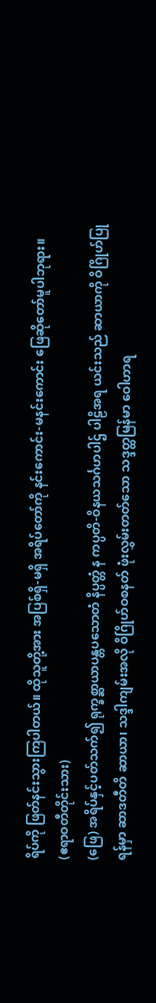ရိပ်ကို ဖြတ်နင်းသွားကြပါတယ်။ ထိုသူတို့အား အပြစ်ရှိ-မရှိ အရိပ်တော်ကို နင်းကောင်း-မနင်းကောင်း ဖြေဆိုတော်မူပါဘုရား။
(ဧရာဝတီတိုင်းသား)
(ဖြေ) အရိပ်နှင့်ပတ်သက်၍ ရုက္ခစ္ဆာယာပန္တပသောတံ နိပ္ပတ္တံ န ကပ္ပတိ-ဝိနယသင်္ဂဟပါဌ် ပါဠိအရ ယင်းသည် ဆာယာကို ဝိဂြိုဟ်ပြုရန်မှာ ဆာဒတီတိ ဆာယာ၊ သဒ္ဒါကျမ်းအလို ဝိဂြိုဟ်ဝစနတ် ဖုံးလွှမ်းတတ်သော သဒ္ဒတ္ထမြန်မာ ဝေါဟာရ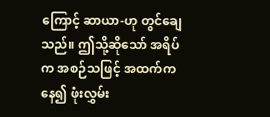ကြောင့် ဆာယာ-ဟု တွင်ချေသည်။ ဤသို့ဆိုသော် အရိပ်က အစဉ်သဖြင့် အထက်ကနေ၍ ဖုံးလွှမ်း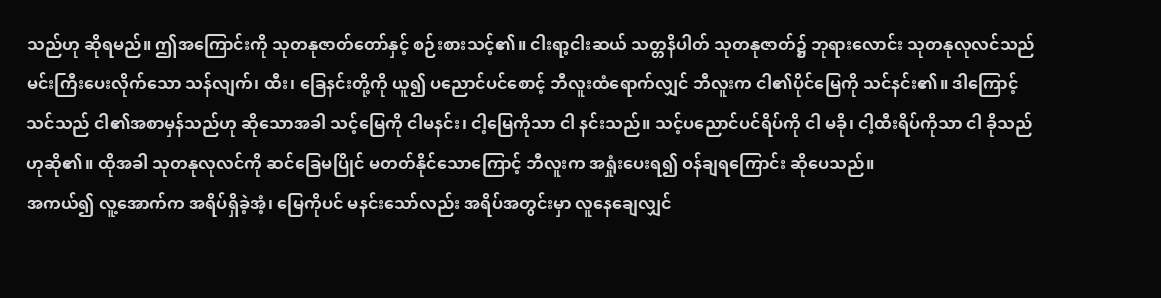သည်ဟု ဆိုရမည်။ ဤအကြောင်းကို သုတနုဇာတ်တော်နှင့် စဉ်းစားသင့်၏။ ငါးရာ့ငါးဆယ် သတ္တနိပါတ် သုတနုဇာတ်၌ ဘုရားလောင်း သုတနုလုလင်သည် မင်းကြီးပေးလိုက်သော သန်လျက်၊ ထီး၊ ခြေနင်းတို့ကို ယူ၍ ပညောင်ပင်စောင့် ဘီလူးထံရောက်လျှင် ဘီလူးက ငါ၏ပိုင်မြေကို သင်နင်း၏။ ဒါကြောင့် သင်သည် ငါ၏အစာမှန်သည်ဟု ဆိုသောအခါ သင့်မြေကို ငါမနင်း၊ ငါ့မြေကိုသာ ငါ နင်းသည်။ သင့်ပညောင်ပင်ရိပ်ကို ငါ မခို၊ ငါ့ထီးရိပ်ကိုသာ ငါ ခိုသည်ဟုဆို၏။ ထိုအခါ သုတနုလုလင်ကို ဆင်ခြေမပြိုင် မတတ်နိုင်သောကြောင့် ဘီလူးက အရှုံးပေးရ၍ ဝန်ချရကြောင်း ဆိုပေသည်။
အကယ်၍ လူ့အောက်က အရိပ်ရှိခဲ့အံ့၊ မြေကိုပင် မနင်းသော်လည်း အရိပ်အတွင်းမှာ လူနေချေလျှင်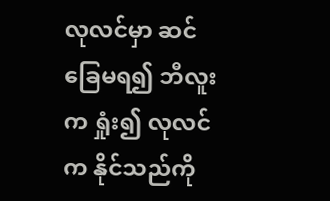လုလင်မှာ ဆင်ခြေမရ၍ ဘီလူးက ရှုံး၍ လုလင်က နိုင်သည်ကို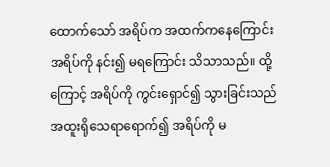ထောက်သော် အရိပ်က အထက်ကနေကြောင်း အရိပ်ကို နင်း၍ မရကြောင်း သိသာသည်။ ထို့ကြောင့် အရိပ်ကို ကွင်းရှောင်၍ သွားခြင်းသည် အထူးရိုသေရာရောက်၍ အရိပ်ကို မ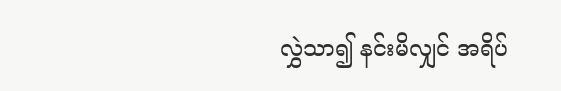လွှဲသာ၍ နင်းမိလျှင် အရိပ်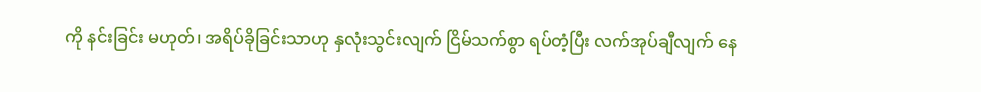ကို နင်းခြင်း မဟုတ်၊ အရိပ်ခိုခြင်းသာဟု နှလုံးသွင်းလျက် ငြိမ်သက်စွာ ရပ်တံ့ပြီး လက်အုပ်ချီလျက် နေ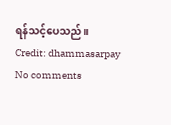ရန်သင့်ပေသည်။
Credit: dhammasarpay
No comments